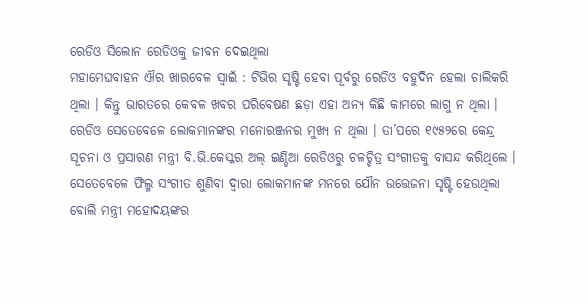ରେଡିଓ ସିଲୋନ ରେଡିଓକୁ ଜୀବନ ଦେଇଥିଲା
ମହାମେଘବାହନ ଐର ଖାରବେଳ ସ୍ୱାଇଁ : ଟିଭିର ସୃଷ୍ଟି ହେବା ପୂର୍ବରୁ ରେଡିଓ ବହୁଦିନ ହେଲା ଚାଲିକରି ଥିଲା । କିନ୍ତୁ ଭାରତରେ କେବଳ ଖବର ପରିବେଷଣ ଛଡ଼ା ଏହା ଅନ୍ୟ କିଛି କାମରେ ଲାଗୁ ନ ଥିଲା । ରେଡିଓ ସେତେବେଳେ ଲୋକମାନଙ୍କର ମନୋରଞ୍ଜନର ମୁଖ୍ୟ ନ ଥିଲା । ତା’ପରେ ୧୯୫୨ରେ କେନ୍ଦ୍ର ସୂଚନା ଓ ପ୍ରସାରଣ ମନ୍ତ୍ରୀ ବି.ଭି.କେସ୍କର ଅଲ୍ ଇଣ୍ଡିଆ ରେଡିଓରୁ ଚଳଚ୍ଚିତ୍ର ସଂଗୀତକୁ ବାସନ୍ଦ କରିଥିଲେ । ସେତେବେଳେ ଫିଲ୍ମ ସଂଗୀତ ଶୁଣିବା ଦ୍ୱାରା ଲୋକମାନଙ୍କ ମନରେ ଯୌନ ଉତ୍ତେଜନା ସୃଷ୍ଟି ହେଉଥିଲା ବୋଲି ମନ୍ତ୍ରୀ ମହୋଦୟଙ୍କର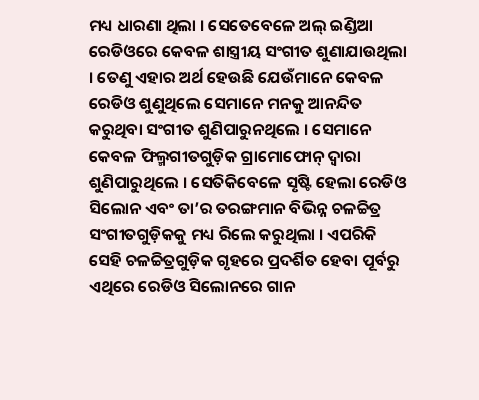ମଧ୍ୟ ଧାରଣା ଥିଲା । ସେତେବେଳେ ଅଲ୍ ଇଣ୍ଡିଆ ରେଡିଓରେ କେବଳ ଶାସ୍ତ୍ରୀୟ ସଂଗୀତ ଶୁଣାଯାଉଥିଲା । ତେଣୁ ଏହାର ଅର୍ଥ ହେଉଛି ଯେଉଁମାନେ କେବଳ ରେଡିଓ ଶୁଣୁଥିଲେ ସେମାନେ ମନକୁ ଆନନ୍ଦିତ କରୁଥିବା ସଂଗୀତ ଶୁଣିପାରୁନଥିଲେ । ସେମାନେ କେବଳ ଫିଲ୍ମଗୀତଗୁଡ଼ିକ ଗ୍ରାମୋଫୋନ୍ ଦ୍ୱାରା ଶୁଣିପାରୁଥିଲେ । ସେତିକିବେଳେ ସୃଷ୍ଟି ହେଲା ରେଡିଓ ସିଲୋନ ଏବଂ ତା’ର ତରଙ୍ଗମାନ ବିଭିନ୍ନ ଚଳଚ୍ଚିତ୍ର ସଂଗୀତଗୁଡ଼ିକକୁ ମଧ୍ୟ ରିଲେ କରୁଥିଲା । ଏପରିକି ସେହି ଚଳଚ୍ଚିତ୍ରଗୁଡ଼ିକ ଗୃହରେ ପ୍ରଦର୍ଶିତ ହେବା ପୂର୍ବରୁ ଏଥିରେ ରେଡିଓ ସିଲୋନରେ ଗାନ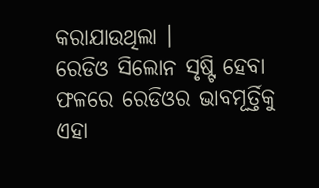କରାଯାଉଥିଲା ।
ରେଡିଓ ସିଲୋନ ସୃଷ୍ଟି ହେବା ଫଳରେ ରେଡିଓର ଭାବମୂର୍ତ୍ତିକୁ ଏହା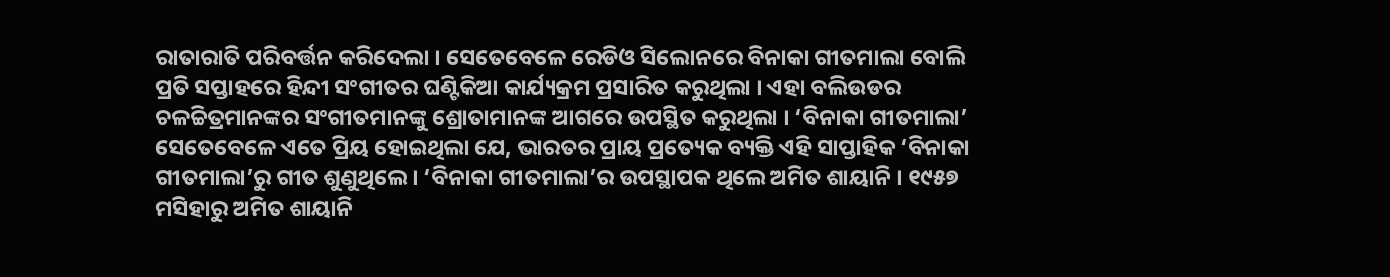ରାତାରାତି ପରିବର୍ତ୍ତନ କରିଦେଲା । ସେତେବେଳେ ରେଡିଓ ସିଲୋନରେ ବିନାକା ଗୀତମାଲା ବୋଲି ପ୍ରତି ସପ୍ତାହରେ ହିନ୍ଦୀ ସଂଗୀତର ଘଣ୍ଟିକିଆ କାର୍ଯ୍ୟକ୍ରମ ପ୍ରସାରିତ କରୁଥିଲା । ଏହା ବଲିଉଡର ଚଳଚ୍ଚିତ୍ରମାନଙ୍କର ସଂଗୀତମାନଙ୍କୁ ଶ୍ରୋତାମାନଙ୍କ ଆଗରେ ଉପସ୍ଥିତ କରୁଥିଲା । ‘ବିନାକା ଗୀତମାଲା’ ସେତେବେଳେ ଏତେ ପ୍ରିୟ ହୋଇଥିଲା ଯେ, ଭାରତର ପ୍ରାୟ ପ୍ରତ୍ୟେକ ବ୍ୟକ୍ତି ଏହି ସାପ୍ତାହିକ ‘ବିନାକା ଗୀତମାଲା’ରୁ ଗୀତ ଶୁଣୁଥିଲେ । ‘ବିନାକା ଗୀତମାଲା’ର ଉପସ୍ଥାପକ ଥିଲେ ଅମିତ ଶାୟାନି । ୧୯୫୭ ମସିହାରୁ ଅମିତ ଶାୟାନି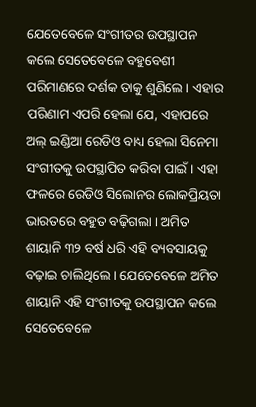ଯେତେବେଳେ ସଂଗୀତର ଉପସ୍ଥାପନ କଲେ ସେତେବେଳେ ବହୁବେଶୀ ପରିମାଣରେ ଦର୍ଶକ ତାକୁ ଶୁଣିଲେ । ଏହାର ପରିଣାମ ଏପରି ହେଲା ଯେ, ଏହାପରେ ଅଲ୍ ଇଣ୍ଡିଆ ରେଡିଓ ବାଧ୍ୟ ହେଲା ସିନେମା ସଂଗୀତକୁ ଉପସ୍ଥାପିତ କରିବା ପାଇଁ । ଏହା ଫଳରେ ରେଡିଓ ସିଲୋନର ଲୋକପ୍ରିୟତା ଭାରତରେ ବହୁତ ବଢ଼ିଗଲା । ଅମିତ ଶାୟାନି ୩୨ ବର୍ଷ ଧରି ଏହି ବ୍ୟବସାୟକୁ ବଢ଼ାଇ ଚାଲିଥିଲେ । ଯେତେବେଳେ ଅମିତ ଶାୟାନି ଏହି ସଂଗୀତକୁ ଉପସ୍ଥାପନ କଲେ ସେତେବେଳେ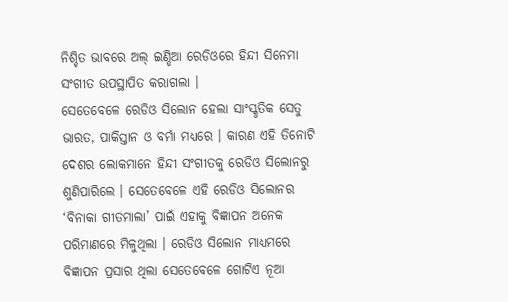ନିଶ୍ଚିତ ଭାବରେ ଅଲ୍ ଇଣ୍ଡିଆ ରେଡିଓରେ ହିନ୍ଦୀ ସିନେମା ସଂଗୀତ ଉପସ୍ଥାପିତ କରାଗଲା ।
ସେତେବେଳେ ରେଡିଓ ସିଲୋନ ହେଲା ସାଂସ୍କୃତିକ ସେତୁ ଭାରତ, ପାକିସ୍ତାନ ଓ ବର୍ମା ମଧ୍ୟରେ । କାରଣ ଏହି ତିନୋଟି ଦେଶର ଲୋକମାନେ ହିନ୍ଦୀ ସଂଗୀତକୁ ରେଡିଓ ସିଲୋନରୁ ଶୁଣିପାରିଲେ । ସେତେବେଳେ ଏହି ରେଡିଓ ସିଲୋନର ‘ବିନାକା ଗୀତମାଲା’ ପାଇଁ ଏହାକୁ ବିଜ୍ଞାପନ ଅନେକ ପରିମାଣରେ ମିଳୁଥିଲା । ରେଡିଓ ସିଲୋନ ମାଧ୍ୟମରେ ବିଜ୍ଞାପନ ପ୍ରସାର ଥିଲା ସେତେବେଳେ ଗୋଟିଏ ନୂଆ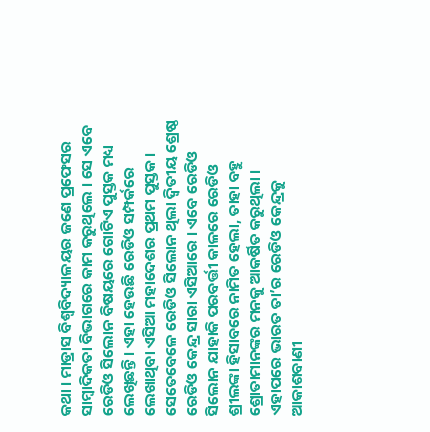କଥା । ମାଡ୍ରାସ ବିଶ୍ୱବିଦ୍ୟାଳୟର ଜଣେ ପ୍ରଫେସର ସାମ୍ବାଦିକତା ବିଭାଗରେ କାମ କରୁଥିଲେ । ସେ ଏବେ ରେଡିଓ ସିଲୋନ ବିଷୟରେ ଗୋଟିଏ ପୁସ୍ତକ ମଧ୍ୟ ଲେଖିଛନ୍ତି । ଏହା ହେଉଛି ରେଡିଓ ସମ୍ପର୍କରେ ଲେଖାଥିବା ଏସିଆ ମହାଦେଶର ପ୍ରଥମ ପୁସ୍ତକ । ସେତେବେଳେ ରେଡିଓ ସିଲୋନ ଥିଲା ଦ୍ୱିତୀୟ ଶ୍ରେଷ୍ଠ ରେଡିଓ କେନ୍ଦ୍ର ସାରା ଏସିଆରେ । ଏବେ ରେଡିଓ ସିଲୋନ ଯାହାକି ପରବର୍ତ୍ତୀ କାଳରେ ରେଡିଓ ଶ୍ରୀଲଙ୍କା ହିସାବରେ ନାମିତ ହେଲା, ତାହା ବହୁ ଶ୍ରୋତାମାନଙ୍କର ମନକୁ ଆକର୍ଷିତ କରୁଥିଲା । ଏହାପରେ ଭାରତ ତା’ର ରେଡିଓ କେନ୍ଦ୍ରକୁ ଆକାଶବାଣୀ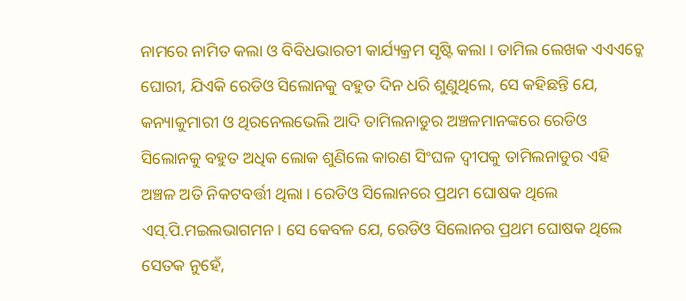ନାମରେ ନାମିତ କଲା ଓ ବିବିଧଭାରତୀ କାର୍ଯ୍ୟକ୍ରମ ସୃଷ୍ଟି କଲା । ତାମିଲ ଲେଖକ ଏଏଏଚ୍କେ ଘୋରୀ, ଯିଏକି ରେଡିଓ ସିଲୋନକୁ ବହୁତ ଦିନ ଧରି ଶୁଣୁଥିଲେ, ସେ କହିଛନ୍ତି ଯେ, କନ୍ୟାକୁମାରୀ ଓ ଥିରନେଲଭେଲି ଆଦି ତାମିଲନାଡୁର ଅଞ୍ଚଳମାନଙ୍କରେ ରେଡିଓ ସିଲୋନକୁ ବହୁତ ଅଧିକ ଲୋକ ଶୁଣିଲେ କାରଣ ସିଂଘଳ ଦ୍ୱୀପକୁ ତାମିଲନାଡୁର ଏହି ଅଞ୍ଚଳ ଅତି ନିକଟବର୍ତ୍ତୀ ଥିଲା । ରେଡିଓ ସିଲୋନରେ ପ୍ରଥମ ଘୋଷକ ଥିଲେ ଏସ୍.ପି.ମଇଲଭାଗମନ । ସେ କେବଳ ଯେ, ରେଡିଓ ସିଲୋନର ପ୍ରଥମ ଘୋଷକ ଥିଲେ ସେତକ ନୁହେଁ,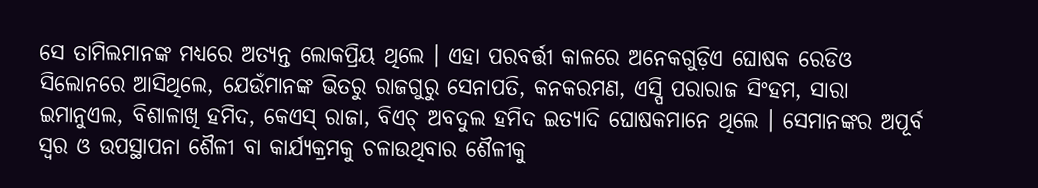ସେ ତାମିଲମାନଙ୍କ ମଧ୍ୟରେ ଅତ୍ୟନ୍ତ ଲୋକପ୍ରିୟ ଥିଲେ । ଏହା ପରବର୍ତ୍ତୀ କାଳରେ ଅନେକଗୁଡ଼ିଏ ଘୋଷକ ରେଡିଓ ସିଲୋନରେ ଆସିଥିଲେ, ଯେଉଁମାନଙ୍କ ଭିତରୁ ରାଜଗୁରୁ ସେନାପତି, କନକରମଣ, ଏସ୍ପି ପରାରାଜ ସିଂହମ, ସାରା ଇମାନୁଏଲ, ବିଶାଳାଖି ହମିଦ, କେଏସ୍ ରାଜା, ବିଏଚ୍ ଅବଦୁଲ ହମିଦ ଇତ୍ୟାଦି ଘୋଷକମାନେ ଥିଲେ । ସେମାନଙ୍କର ଅପୂର୍ବ ସ୍ୱର ଓ ଉପସ୍ଥାପନା ଶୈଳୀ ବା କାର୍ଯ୍ୟକ୍ରମକୁ ଚଳାଉଥିବାର ଶୈଳୀକୁ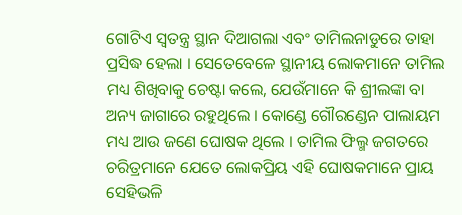ଗୋଟିଏ ସ୍ୱତନ୍ତ୍ର ସ୍ଥାନ ଦିଆଗଲା ଏବଂ ତାମିଲନାଡୁରେ ତାହା ପ୍ରସିଦ୍ଧ ହେଲା । ସେତେବେଳେ ସ୍ଥାନୀୟ ଲୋକମାନେ ତାମିଲ ମଧ୍ୟ ଶିଖିବାକୁ ଚେଷ୍ଟା କଲେ, ଯେଉଁମାନେ କି ଶ୍ରୀଲଙ୍କା ବା ଅନ୍ୟ ଜାଗାରେ ରହୁଥିଲେ । କୋଣ୍ଡେ ଗୌରଣ୍ଡେନ ପାଲାୟମ ମଧ୍ୟ ଆଉ ଜଣେ ଘୋଷକ ଥିଲେ । ତାମିଲ ଫିଲ୍ମ ଜଗତରେ ଚରିତ୍ରମାନେ ଯେତେ ଲୋକପ୍ରିୟ ଏହି ଘୋଷକମାନେ ପ୍ରାୟ ସେହିଭଳି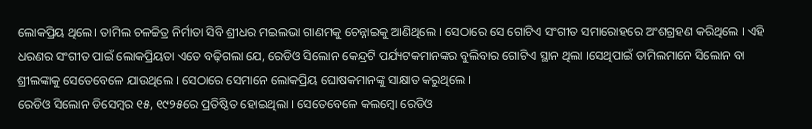ଲୋକପ୍ରିୟ ଥିଲେ। ତାମିଲ ଚଳଚ୍ଚିତ୍ର ନିର୍ମାତା ସିବି ଶ୍ରୀଧର ମଇଲଭା ଗାଣମକୁ ଚେନ୍ନାଇକୁ ଆଣିଥିଲେ । ସେଠାରେ ସେ ଗୋଟିଏ ସଂଗୀତ ସମାରୋହରେ ଅଂଶଗ୍ରହଣ କରିଥିଲେ । ଏହି ଧରଣର ସଂଗୀତ ପାଇଁ ଲୋକପ୍ରିୟତା ଏତେ ବଢ଼ିଗଲା ଯେ, ରେଡିଓ ସିଲୋନ କେନ୍ଦ୍ରଟି ପର୍ଯ୍ୟଟକମାନଙ୍କର ବୁଲିବାର ଗୋଟିଏ ସ୍ଥାନ ଥିଲା ।ସେଥିପାଇଁ ତାମିଲମାନେ ସିଲୋନ ବା ଶ୍ରୀଲଙ୍କାକୁ ସେତେବେଳେ ଯାଉଥିଲେ । ସେଠାରେ ସେମାନେ ଲୋକପ୍ରିୟ ଘୋଷକମାନଙ୍କୁ ସାକ୍ଷାତ କରୁଥିଲେ ।
ରେଡିଓ ସିଲୋନ ଡିସେମ୍ବର ୧୫, ୧୯୨୫ରେ ପ୍ରତିଷ୍ଠିତ ହୋଇଥିଲା । ସେତେବେଳେ କଲମ୍ବୋ ରେଡିଓ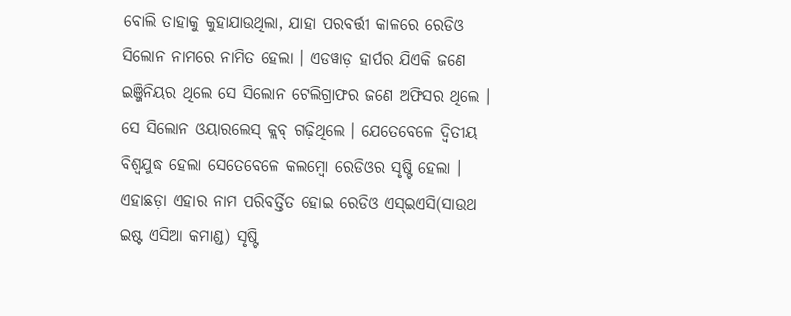ବୋଲି ତାହାକୁ କୁହାଯାଉଥିଲା, ଯାହା ପରବର୍ତ୍ତୀ କାଳରେ ରେଡିଓ ସିଲୋନ ନାମରେ ନାମିତ ହେଲା । ଏଡୱାଡ଼ ହାର୍ପର ଯିଏକି ଜଣେ ଇଞ୍ଜିନିୟର ଥିଲେ ସେ ସିଲୋନ ଟେଲିଗ୍ରାଫର ଜଣେ ଅଫିସର ଥିଲେ । ସେ ସିଲୋନ ଓୟାରଲେସ୍ କ୍ଲବ୍ ଗଢ଼ିଥିଲେ । ଯେତେବେଳେ ଦ୍ୱିତୀୟ ବିଶ୍ୱଯୁଦ୍ଧ ହେଲା ସେତେବେଳେ କଲମ୍ବୋ ରେଡିଓର ସୃଷ୍ଟି ହେଲା । ଏହାଛଡ଼ା ଏହାର ନାମ ପରିବର୍ତ୍ତିତ ହୋଇ ରେଡିଓ ଏସ୍ଇଏସି(ସାଉଥ ଇଷ୍ଟ ଏସିଆ କମାଣ୍ଡ) ସୃଷ୍ଟି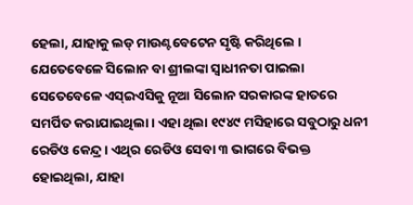ହେଲା, ଯାହାକୁ ଲଡ୍ ମାଉଣ୍ଟବେଟେନ ସୃଷ୍ଟି କରିଥିଲେ । ଯେତେବେଳେ ସିଲୋନ ବା ଶ୍ରୀଲଙ୍କା ସ୍ୱାଧୀନତା ପାଇଲା ସେତେବେଳେ ଏସ୍ଇଏସିକୁ ନୂଆ ସିଲୋନ ସରକାରଙ୍କ ହାତରେ ସମର୍ପିତ କରାଯାଇଥିଲା । ଏହା ଥିଲା ୧୯୪୯ ମସିହାରେ ସବୁଠାରୁ ଧନୀ ରେଡିଓ କେନ୍ଦ୍ର । ଏଥିର ରେଡିଓ ସେବା ୩ ଭାଗରେ ବିଭକ୍ତ ହୋଇଥିଲା, ଯାହା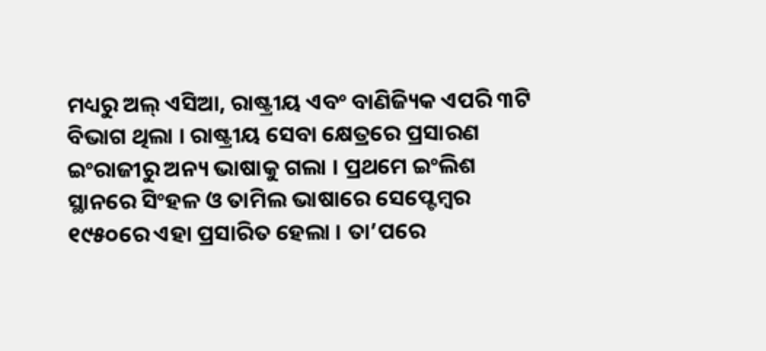ମଧ୍ୟରୁ ଅଲ୍ ଏସିଆ, ରାଷ୍ଟ୍ରୀୟ ଏବଂ ବାଣିଜ୍ୟିକ ଏପରି ୩ଟି ବିଭାଗ ଥିଲା । ରାଷ୍ଟ୍ରୀୟ ସେବା କ୍ଷେତ୍ରରେ ପ୍ରସାରଣ ଇଂରାଜୀରୁ ଅନ୍ୟ ଭାଷାକୁ ଗଲା । ପ୍ରଥମେ ଇଂଲିଶ ସ୍ଥାନରେ ସିଂହଳ ଓ ତାମିଲ ଭାଷାରେ ସେପ୍ଟେମ୍ବର ୧୯୫୦ରେ ଏହା ପ୍ରସାରିତ ହେଲା । ତା’ପରେ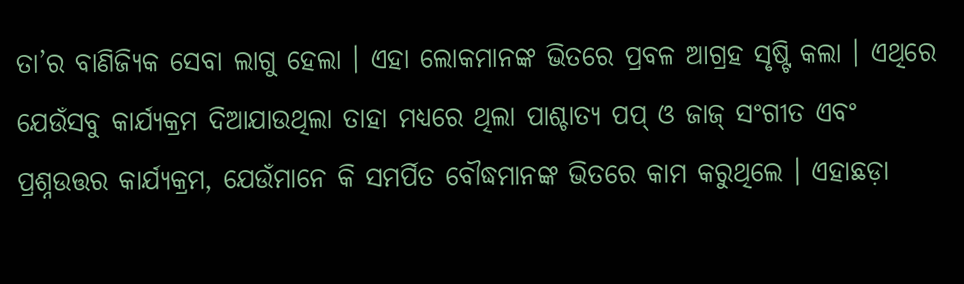ତା’ର ବାଣିଜ୍ୟିକ ସେବା ଲାଗୁ ହେଲା । ଏହା ଲୋକମାନଙ୍କ ଭିତରେ ପ୍ରବଳ ଆଗ୍ରହ ସୃଷ୍ଟି କଲା । ଏଥିରେ ଯେଉଁସବୁ କାର୍ଯ୍ୟକ୍ରମ ଦିଆଯାଉଥିଲା ତାହା ମଧ୍ୟରେ ଥିଲା ପାଶ୍ଚାତ୍ୟ ପପ୍ ଓ ଜାଜ୍ ସଂଗୀତ ଏବଂ ପ୍ରଶ୍ନଉତ୍ତର କାର୍ଯ୍ୟକ୍ରମ, ଯେଉଁମାନେ କି ସମର୍ପିତ ବୌଦ୍ଧମାନଙ୍କ ଭିତରେ କାମ କରୁଥିଲେ । ଏହାଛଡ଼ା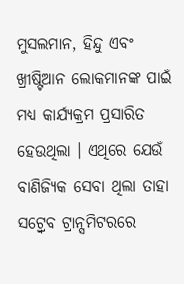ମୁସଲମାନ, ହିନ୍ଦୁ ଏବଂ ଖ୍ରୀଷ୍ଟିଆନ ଲୋକମାନଙ୍କ ପାଇଁ ମଧ୍ୟ କାର୍ଯ୍ୟକ୍ରମ ପ୍ରସାରିତ ହେଉଥିଲା । ଏଥିରେ ଯେଉଁ ବାଣିଜ୍ୟିକ ସେବା ଥିଲା ତାହା ସଟ୍ର୍ୱେବ ଟ୍ରାନ୍ସମିଟରରେ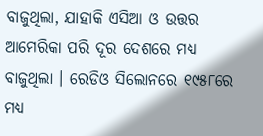ବାଜୁଥିଲା, ଯାହାକି ଏସିଆ ଓ ଉତ୍ତର ଆମେରିକା ପରି ଦୂର ଦେଶରେ ମଧ୍ୟ ବାଜୁଥିଲା । ରେଡିଓ ସିଲୋନରେ ୧୯୫୮ରେ ମଧ୍ୟ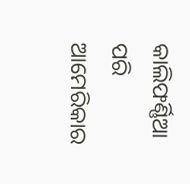କାଲିଫର୍ଣ୍ଣିଆ ପରି ଆମେରିକାର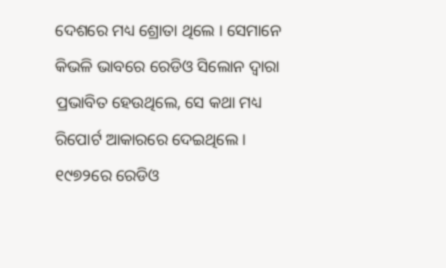ଦେଶରେ ମଧ୍ୟ ଶ୍ରୋତା ଥିଲେ । ସେମାନେ କିଭଳି ଭାବରେ ରେଡିଓ ସିଲୋନ ଦ୍ୱାରା ପ୍ରଭାବିତ ହେଉଥିଲେ, ସେ କଥା ମଧ୍ୟ ରିପୋର୍ଟ ଆକାରରେ ଦେଇଥିଲେ ।
୧୯୭୨ରେ ରେଡିଓ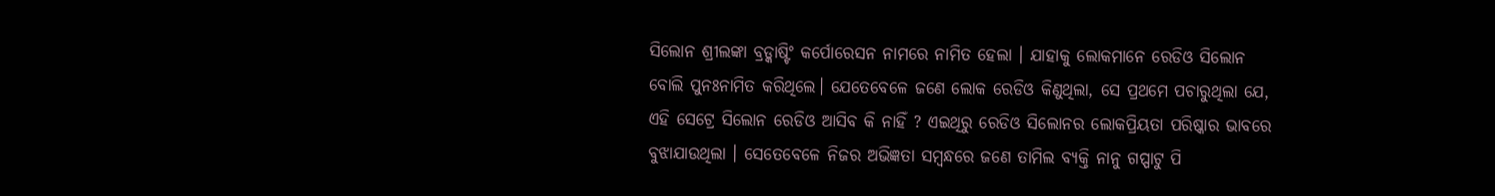ସିଲୋନ ଶ୍ରୀଲଙ୍କା ବ୍ରଡ୍କାଷ୍ଟିଂ କର୍ପୋରେସନ ନାମରେ ନାମିତ ହେଲା । ଯାହାକୁ ଲୋକମାନେ ରେଡିଓ ସିଲୋନ ବୋଲି ପୁନଃନାମିତ କରିଥିଲେ। ଯେତେବେଳେ ଜଣେ ଲୋକ ରେଡିଓ କିଣୁଥିଲା, ସେ ପ୍ରଥମେ ପଚାରୁଥିଲା ଯେ, ଏହି ସେଟ୍ରେ ସିଲୋନ ରେଡିଓ ଆସିବ କି ନାହିଁ ? ଏଇଥିରୁ ରେଡିଓ ସିଲୋନର ଲୋକପ୍ରିୟତା ପରିଷ୍କାର ଭାବରେ ବୁଝାଯାଉଥିଲା । ସେତେବେଳେ ନିଜର ଅଭିଜ୍ଞତା ସମ୍ବନ୍ଧରେ ଜଣେ ତାମିଲ ବ୍ୟକ୍ତି ନାନୁ ଗପ୍ପାଟୁ ପି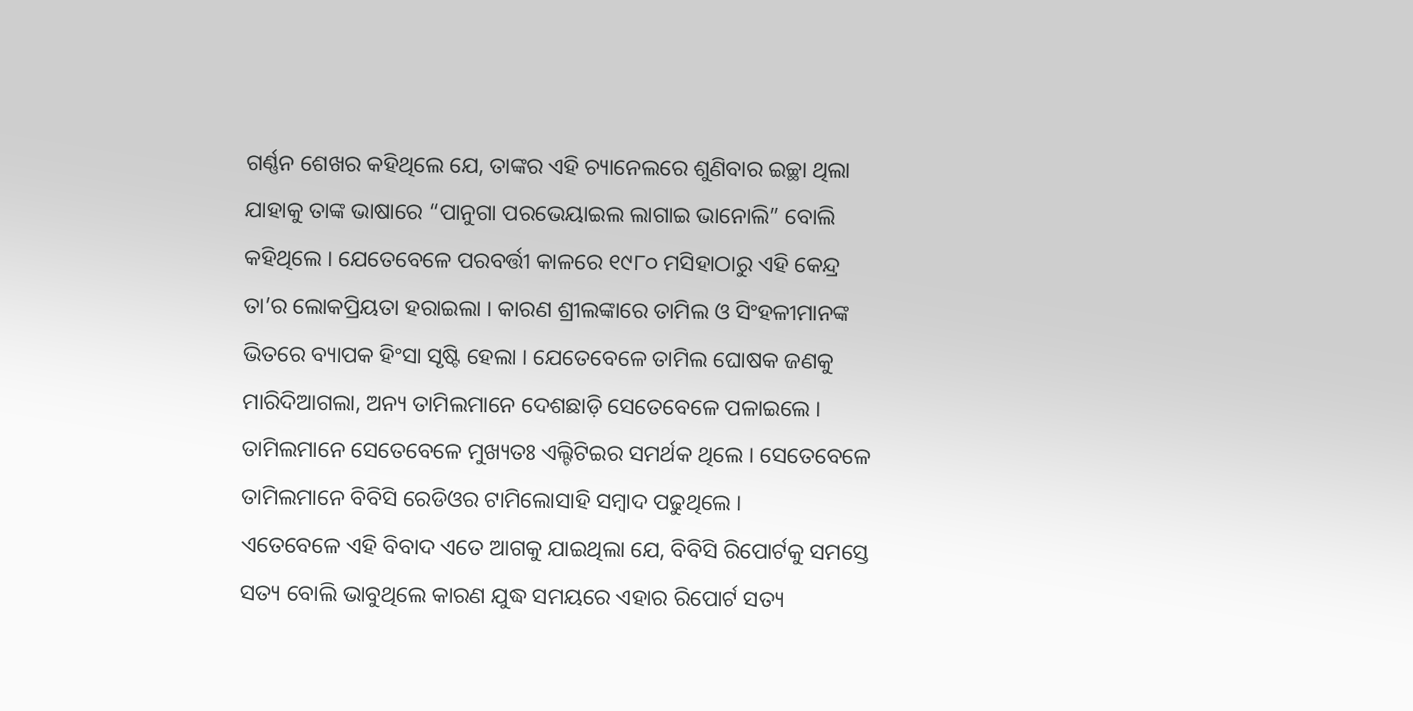ଗର୍ଣ୍ଣନ ଶେଖର କହିଥିଲେ ଯେ, ତାଙ୍କର ଏହି ଚ୍ୟାନେଲରେ ଶୁଣିବାର ଇଚ୍ଛା ଥିଲା ଯାହାକୁ ତାଙ୍କ ଭାଷାରେ “ପାନୁଗା ପରଭେୟାଇଲ ଲାଗାଇ ଭାନୋଲି” ବୋଲି କହିଥିଲେ । ଯେତେବେଳେ ପରବର୍ତ୍ତୀ କାଳରେ ୧୯୮୦ ମସିହାଠାରୁ ଏହି କେନ୍ଦ୍ର ତା’ର ଲୋକପ୍ରିୟତା ହରାଇଲା । କାରଣ ଶ୍ରୀଲଙ୍କାରେ ତାମିଲ ଓ ସିଂହଳୀମାନଙ୍କ ଭିତରେ ବ୍ୟାପକ ହିଂସା ସୃଷ୍ଟି ହେଲା । ଯେତେବେଳେ ତାମିଲ ଘୋଷକ ଜଣକୁ ମାରିଦିଆଗଲା, ଅନ୍ୟ ତାମିଲମାନେ ଦେଶଛାଡ଼ି ସେତେବେଳେ ପଳାଇଲେ । ତାମିଲମାନେ ସେତେବେଳେ ମୁଖ୍ୟତଃ ଏଲ୍ଟିଟିଇର ସମର୍ଥକ ଥିଲେ । ସେତେବେଳେ ତାମିଲମାନେ ବିବିସି ରେଡିଓର ଟାମିଲୋସାହି ସମ୍ବାଦ ପଢୁଥିଲେ ।
ଏତେବେଳେ ଏହି ବିବାଦ ଏତେ ଆଗକୁ ଯାଇଥିଲା ଯେ, ବିବିସି ରିପୋର୍ଟକୁ ସମସ୍ତେ ସତ୍ୟ ବୋଲି ଭାବୁଥିଲେ କାରଣ ଯୁଦ୍ଧ ସମୟରେ ଏହାର ରିପୋର୍ଟ ସତ୍ୟ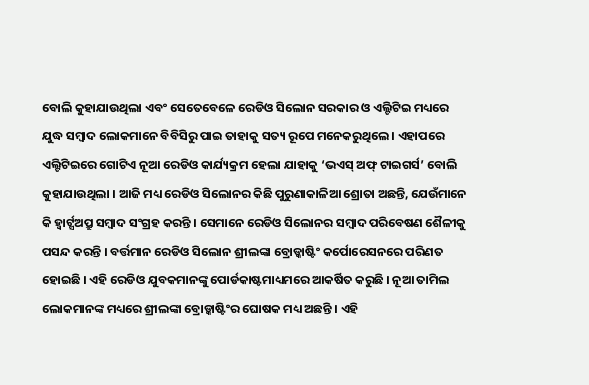ବୋଲି କୁହାଯାଉଥିଲା ଏବଂ ସେତେବେଳେ ରେଡିଓ ସିଲୋନ ସରକାର ଓ ଏଲ୍ଟିଟିଇ ମଧ୍ୟରେ ଯୁଦ୍ଧ ସମ୍ବାଦ ଲୋକମାନେ ବିବିସିରୁ ପାଇ ତାହାକୁ ସତ୍ୟ ରୂପେ ମନେକରୁଥିଲେ । ଏହାପରେ ଏଲ୍ଟିଟିଇରେ ଗୋଟିଏ ନୂଆ ରେଡିଓ କାର୍ଯ୍ୟକ୍ରମ ହେଲା ଯାହାକୁ ‘ଭଏସ୍ ଅଫ୍ ଟାଇଗର୍ସ’ ବୋଲି କୁହାଯାଉଥିଲା । ଆଜି ମଧ୍ୟ ରେଡିଓ ସିଲୋନର କିଛି ପୁରୁଣାକାଳିଆ ଶ୍ରୋତା ଅଛନ୍ତି, ଯେଉଁମାନେ କି ହ୍ୱାର୍ଟ୍ସଅପ୍ରୁ ସମ୍ବାଦ ସଂଗ୍ରହ କରନ୍ତି । ସେମାନେ ରେଡିଓ ସିଲୋନର ସମ୍ବାଦ ପରିବେଷଣ ଶୈଳୀକୁ ପସନ୍ଦ କରନ୍ତି । ବର୍ତ୍ତମାନ ରେଡିଓ ସିଲୋନ ଶ୍ରୀଲଙ୍କା ବ୍ରୋଡ୍କାଷ୍ଟିଂ କର୍ପୋରେସନରେ ପରିଣତ ହୋଇଛି । ଏହି ରେଡିଓ ଯୁବକମାନଙ୍କୁ ପୋର୍ଡକାଷ୍ଟମାଧ୍ୟମରେ ଆକର୍ଷିତ କରୁଛି । ନୂଆ ତାମିଲ ଲୋକମାନଙ୍କ ମଧ୍ୟରେ ଶ୍ରୀଲଙ୍କା ବ୍ରୋଡ୍କାଷ୍ଟିଂର ଘୋଷକ ମଧ୍ୟ ଅଛନ୍ତି । ଏହି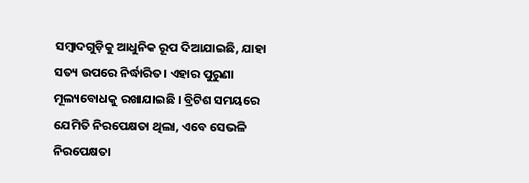ସମ୍ବାଦଗୁଡ଼ିକୁ ଆଧୁନିକ ରୂପ ଦିଆଯାଇଛି, ଯାହା ସତ୍ୟ ଉପରେ ନିର୍ଦ୍ଧାରିତ। ଏହାର ପୁରୁଣା ମୂଲ୍ୟବୋଧକୁ ରଖାଯାଇଛି । ବ୍ରିଟିଶ ସମୟରେ ଯେମିତି ନିରପେକ୍ଷତା ଥିଲା, ଏବେ ସେଭଳି ନିରପେକ୍ଷତା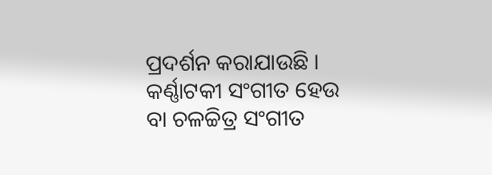ପ୍ରଦର୍ଶନ କରାଯାଉଛି । କର୍ଣ୍ଣାଟକୀ ସଂଗୀତ ହେଉ ବା ଚଳଚ୍ଚିତ୍ର ସଂଗୀତ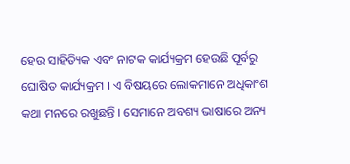ହେଉ ସାହିତ୍ୟିକ ଏବଂ ନାଟକ କାର୍ଯ୍ୟକ୍ରମ ହେଉଛି ପୂର୍ବରୁ ଘୋଷିତ କାର୍ଯ୍ୟକ୍ରମ । ଏ ବିଷୟରେ ଲୋକମାନେ ଅଧିକାଂଶ କଥା ମନରେ ରଖୁଛନ୍ତି । ସେମାନେ ଅବଶ୍ୟ ଭାଷାରେ ଅନ୍ୟ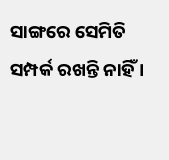ସାଙ୍ଗରେ ସେମିତି ସମ୍ପର୍କ ରଖନ୍ତି ନାହିଁ ।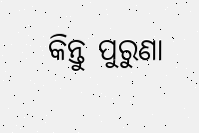କିନ୍ତୁ ପୁରୁଣା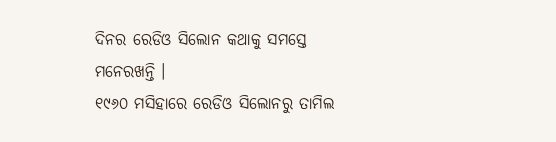ଦିନର ରେଡିଓ ସିଲୋନ କଥାକୁ ସମସ୍ତେ ମନେରଖନ୍ତି ।
୧୯୬୦ ମସିହାରେ ରେଡିଓ ସିଲୋନରୁ ତାମିଲ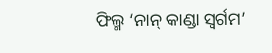ଫିଲ୍ମ ‘ନାନ୍ କାଣ୍ଡା ସ୍ୱର୍ଗମ’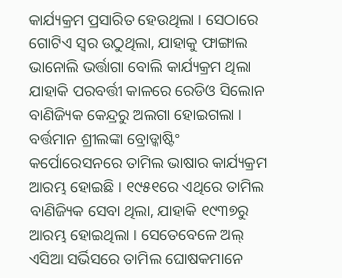କାର୍ଯ୍ୟକ୍ରମ ପ୍ରସାରିତ ହେଉଥିଲା । ସେଠାରେ ଗୋଟିଏ ସ୍ୱର ଉଠୁଥିଲା, ଯାହାକୁ ଫାଙ୍ଗାଲ ଭାନୋଲି ଭର୍ତ୍ତାଗା ବୋଲି କାର୍ଯ୍ୟକ୍ରମ ଥିଲା ଯାହାକି ପରବର୍ତ୍ତୀ କାଳରେ ରେଡିଓ ସିଲୋନ ବାଣିଜ୍ୟିକ କେନ୍ଦ୍ରରୁ ଅଲଗା ହୋଇଗଲା । ବର୍ତ୍ତମାନ ଶ୍ରୀଲଙ୍କା ବ୍ରୋଡ୍କାଷ୍ଟିଂ କର୍ପୋରେସନରେ ତାମିଲ ଭାଷାର କାର୍ଯ୍ୟକ୍ରମ ଆରମ୍ଭ ହୋଇଛି । ୧୯୫୧ରେ ଏଥିରେ ତାମିଲ ବାଣିଜ୍ୟିକ ସେବା ଥିଲା, ଯାହାକି ୧୯୩୭ରୁ ଆରମ୍ଭ ହୋଇଥିଲା । ସେତେବେଳେ ଅଲ୍ ଏସିଆ ସର୍ଭିସରେ ତାମିଲ ଘୋଷକମାନେ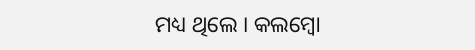ମଧ୍ୟ ଥିଲେ । କଲମ୍ବୋ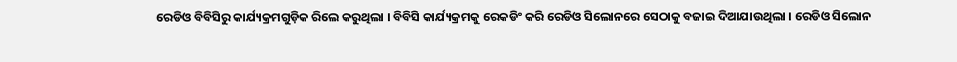ରେଡିଓ ବିବିସିରୁ କାର୍ଯ୍ୟକ୍ରମଗୁଡ଼ିକ ରିଲେ କରୁଥିଲା । ବିବିସି କାର୍ଯ୍ୟକ୍ରମକୁ ରେକଡିଂ କରି ରେଡିଓ ସିଲୋନରେ ସେଠାକୁ ବଜାଇ ଦିଆଯାଉଥିଲା । ରେଡିଓ ସିଲୋନ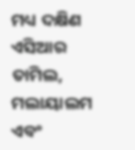ମଧ୍ୟ ଦକ୍ଷିଣ ଏସିଆର ତାମିଲ, ମଲାୟାଲମ ଏବଂ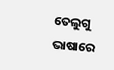ତେଲୁଗୁ ଭାଷାରେ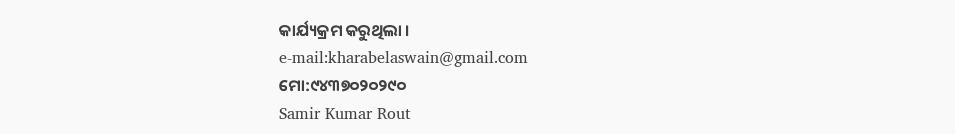କାର୍ଯ୍ୟକ୍ରମ କରୁଥିଲା ।
e-mail:kharabelaswain@gmail.com
ମୋ:୯୪୩୭୦୨୦୨୯୦
Samir Kumar Rout